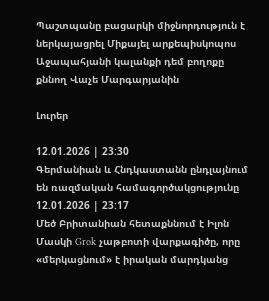Պաշտպանը բացարկի միջնորդություն է ներկայացրել Միքայել արքեպիսկոպոս Աջապահյանի կալանքի դեմ բողոքը քննող Վաչե Մարգարյանին

Լուրեր

12.01.2026 | 23:30
Գերմանիան և Հնդկաստանն ընդլայնում են ռազմական համագործակցությունը
12.01.2026 | 23:17
Մեծ Բրիտանիան հետաքննում է Իլոն Մասկի Grok չաթբոտի վարքագիծը, որը «մերկացնում» է իրական մարդկանց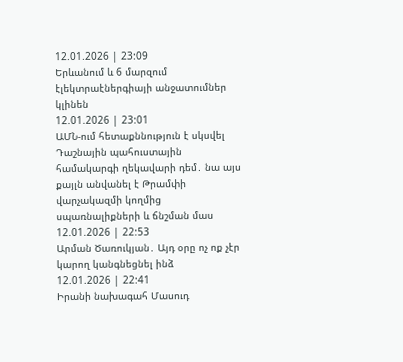12.01.2026 | 23:09
Երևանում և 6 մարզում էլեկտրաէներգիայի անջատումներ կլինեն
12.01.2026 | 23:01
ԱՄՆ-ում հետաքննություն է սկսվել Դաշնային պահուստային համակարգի ղեկավարի դեմ․ նա այս քայլն անվանել է Թրամփի վարչակազմի կողմից սպառնալիքների և ճնշման մաս
12.01.2026 | 22:53
Արման Ծառուկյան․ Այդ օրը ոչ ոք չէր կարող կանգնեցնել ինձ
12.01.2026 | 22:41
Իրանի նախագահ Մասուդ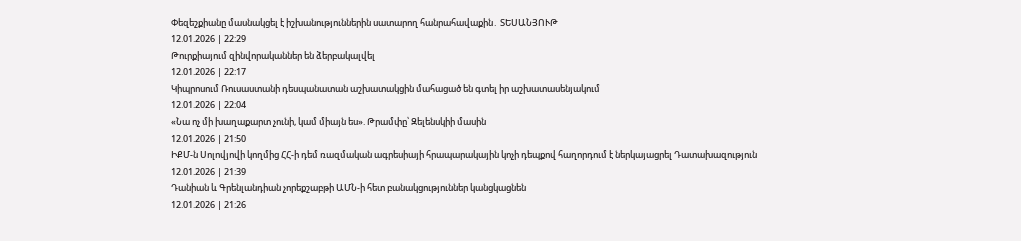Փեզեշքիանը մասնակցել է իշխանություններին սատարող հանրահավաքին․ ՏԵՍԱՆՅՈՒԹ
12.01.2026 | 22:29
Թուրքիայում զինվորականներ են ձերբակալվել
12.01.2026 | 22:17
Կիպրոսում Ռուսաստանի դեսպանատան աշխատակցին մահացած են գտել իր աշխատասենյակում
12.01.2026 | 22:04
«Նա ոչ մի խաղաքարտ չունի, կամ միայն ես». Թրամփը՝ Զելենսկիի մասին
12.01.2026 | 21:50
ԻՔՄ-ն Սոլովյովի կողմից ՀՀ-ի դեմ ռազմական ագրեսիայի հրապարակային կոչի դեպքով հաղորդում է ներկայացրել Դատախազություն
12.01.2026 | 21:39
Դանիան և Գրենլանդիան չորեքշաբթի ԱՄՆ-ի հետ բանակցություններ կանցկացնեն
12.01.2026 | 21:26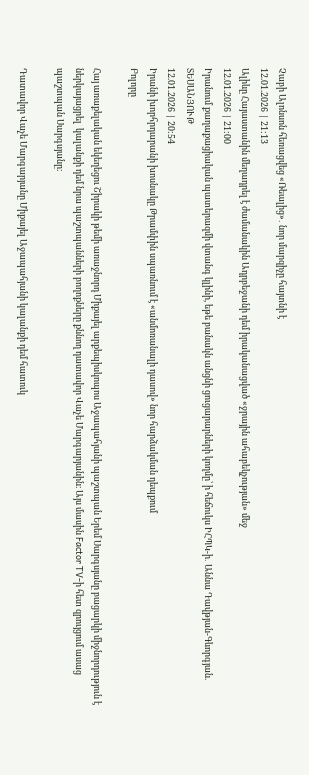Չաբի Ալոնսոն հեռացվեց «Ռեալից»․ նոր մարզիչը հայտնի է
12.01.2026 | 21:13
Ալիևը Հայաստանին մեղադրել է ժամանակին Ադրբեջանի դեմ իրականացված «ջրային ահաբեկչության» մեջ
12.01.2026 | 21:00
Իրանում քաղաքացիական պատերազմի վտանգ կլինի, եթե բանակն անցնի ցուցարարների կողմը՝ ի հեճուկս ԻՀՊԿ-ի․ Աննա Դավթյան-Գևորգյան. ՏԵՍԱՆՅՈՒԹ
12.01.2026 | 20:54
Իրանի խորհրդարանի խոսնակը Թրամփին սպառնում է «անմոռանալի դասով» նոր հարձակման դեպքում
Բոլորը

Հայ առաքելական եկեղեցու Շիրակի թեմի առաջնորդ Միքայել արքեպիսկոպոս Աջապահյանի պաշտպան Երեմ Սարգսյանը բացարկի միջնորդություն է ներկայացրել  կալանքի դեմ նրա պաշտպանների բողոքները քննող դատավոր Վաչե Մարգարյանին։ Այս մասին Factor TV-ի հետ զրույցում ասաց պաշտպան Սարգսյանը։

Դատավոր Վաչե Մարգարյանը Միքայել Աջապահյանի կալանքի դեմ հատուկ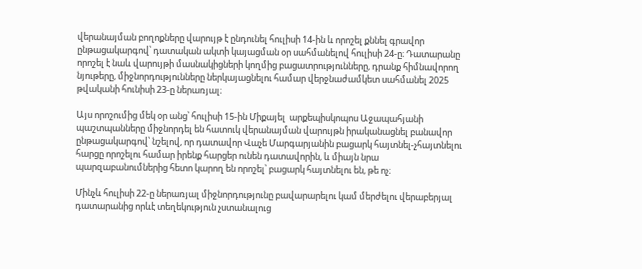վերանայման բողոքները վարույթ է ընդունել հուլիսի 14-ին և որոշել քննել գրավոր ընթացակարգով՝ դատական ակտի կայացման օր սահմանելով հուլիսի 24-ը։ Դատարանը որոշել է նաև վարույթի մասնակիցների կողմից բացատրությունները, դրանք հիմնավորող նյութերը, միջնորդությունները ներկայացնելու համար վերջնաժամկետ սահմանել 2025 թվականի հունիսի 23-ը ներառյալ։

Այս որոշումից մեկ օր անց՝ հուլիսի 15-ին Միքայել  արքեպիսկոպոս Աջապահյանի պաշտպանները միջնորդել են հատուկ վերանայման վարույթն իրականացնել բանավոր ընթացակարգով՝ նշելով, որ դատավոր Վաչե Մարգարյանին բացարկ հայտնել-չհայտնելու հարցը որոշելու համար իրենք հարցեր ունեն դատավորին, և միայն նրա  պարզաբանումներից հետո կարող են որոշել՝ բացարկ հայտնելու են, թե ոչ։

Մինչև հուլիսի 22-ը ներառյալ միջնորդությունը բավարարելու կամ մերժելու վերաբերյալ դատարանից որևէ տեղեկություն չստանալուց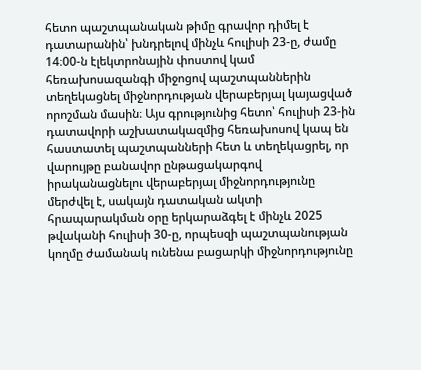հետո պաշտպանական թիմը գրավոր դիմել է դատարանին՝ խնդրելով մինչև հուլիսի 23-ը, ժամը 14։00-ն էլեկտրոնային փոստով կամ հեռախոսազանգի միջոցով պաշտպաններին տեղեկացնել միջնորդության վերաբերյալ կայացված որոշման մասին։ Այս գրությունից հետո՝ հուլիսի 23-ին դատավորի աշխատակազմից հեռախոսով կապ են հաստատել պաշտպանների հետ և տեղեկացրել, որ վարույթը բանավոր ընթացակարգով իրականացնելու վերաբերյալ միջնորդությունը մերժվել է, սակայն դատական ակտի հրապարակման օրը երկարաձգել է մինչև 2025 թվականի հուլիսի 30-ը, որպեսզի պաշտպանության կողմը ժամանակ ունենա բացարկի միջնորդությունը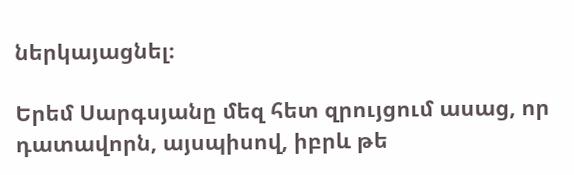ներկայացնել։

Երեմ Սարգսյանը մեզ հետ զրույցում ասաց, որ դատավորն, այսպիսով, իբրև թե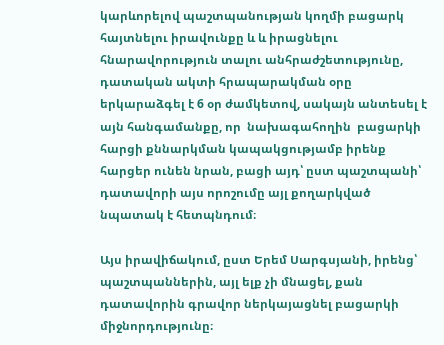կարևորելով պաշտպանության կողմի բացարկ հայտնելու իրավունքը և և իրացնելու հնարավորություն տալու անհրաժշետությունը, դատական ակտի հրապարակման օրը երկարաձգել է 6 օր ժամկետով, սակայն անտեսել է այն հանգամանքը, որ  նախագահողին  բացարկի հարցի քննարկման կապակցությամբ իրենք հարցեր ունեն նրան, բացի այդ՝ ըստ պաշտպանի՝ դատավորի այս որոշումը այլ քողարկված նպատակ է հետպնդում։

Այս իրավիճակում, ըստ Երեմ Սարգսյանի, իրենց՝ պաշտպաններին, այլ ելք չի մնացել, քան դատավորին գրավոր ներկայացնել բացարկի միջնորդությունը։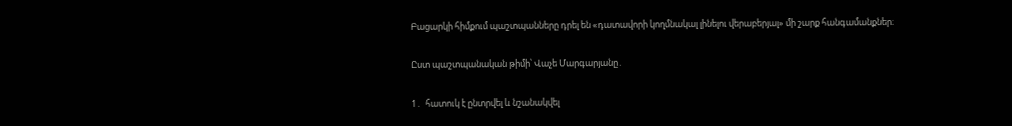Բացարկի հիմքում պաշտպանները դրել են «դատավորի կողմնակալ լինելու վերաբերյալ» մի շարք հանգամանքներ։

Ըստ պաշտպանական թիմի՝ Վաչե Մարգարյանը․

1․  հատուկ է ընտրվել և նշանակվել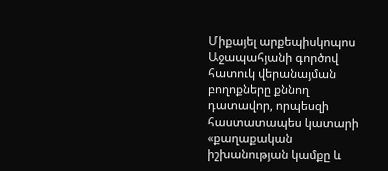Միքայել արքեպիսկոպոս Աջապահյանի գործով հատուկ վերանայման բողոքները քննող դատավոր, որպեսզի հաստատապես կատարի «քաղաքական իշխանության կամքը և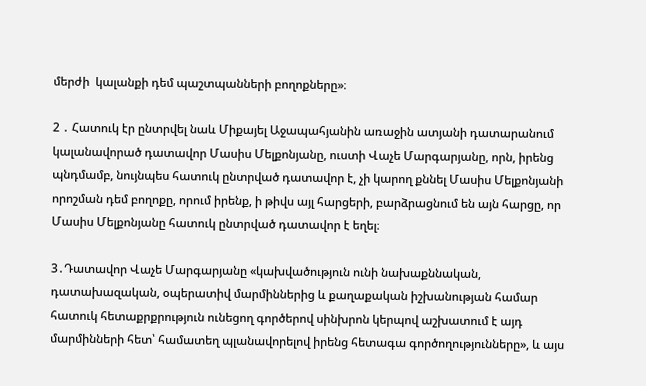մերժի  կալանքի դեմ պաշտպանների բողոքները»։

2 ․ Հատուկ էր ընտրվել նաև Միքայել Աջապահյանին առաջին ատյանի դատարանում կալանավորած դատավոր Մասիս Մելքոնյանը, ուստի Վաչե Մարգարյանը, որն, իրենց պնդմամբ, նույնպես հատուկ ընտրված դատավոր է, չի կարող քննել Մասիս Մելքոնյանի որոշման դեմ բողոքը, որում իրենք, ի թիվս այլ հարցերի, բարձրացնում են այն հարցը, որ Մասիս Մելքոնյանը հատուկ ընտրված դատավոր է եղել։

3․Դատավոր Վաչե Մարգարյանը «կախվածություն ունի նախաքննական, դատախազական, օպերատիվ մարմիններից և քաղաքական իշխանության համար հատուկ հետաքրքրություն ունեցող գործերով սինխրոն կերպով աշխատում է այդ մարմինների հետ՝ համատեղ պլանավորելով իրենց հետագա գործողությունները», և այս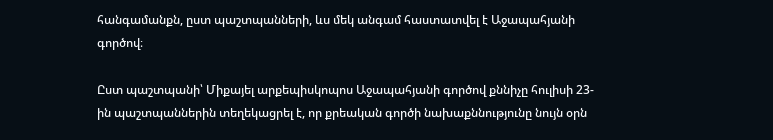հանգամանքն, ըստ պաշտպանների, ևս մեկ անգամ հաստատվել է Աջապահյանի գործով։

Ըստ պաշտպանի՝ Միքայել արքեպիսկոպոս Աջապահյանի գործով քննիչը հուլիսի 23-ին պաշտպաններին տեղեկացրել է, որ քրեական գործի նախաքննությունը նույն օրն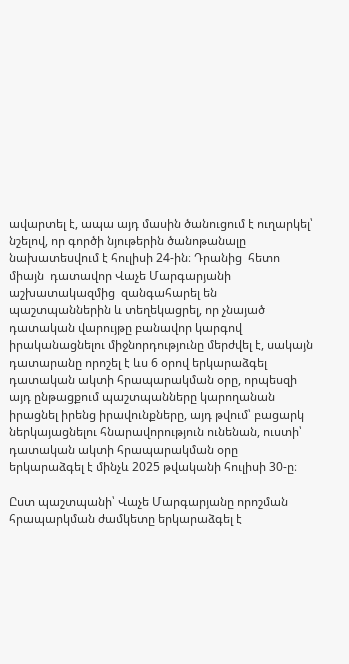ավարտել է, ապա այդ մասին ծանուցում է ուղարկել՝ նշելով, որ գործի նյութերին ծանոթանալը նախատեսվում է հուլիսի 24-ին։ Դրանից  հետո միայն  դատավոր Վաչե Մարգարյանի աշխատակազմից  զանգահարել են պաշտպաններին և տեղեկացրել, որ չնայած դատական վարույթը բանավոր կարգով իրականացնելու միջնորդությունը մերժվել է, սակայն դատարանը որոշել է ևս 6 օրով երկարաձգել դատական ակտի հրապարակման օրը, որպեսզի այդ ընթացքում պաշտպանները կարողանան իրացնել իրենց իրավունքները, այդ թվում՝ բացարկ ներկայացնելու հնարավորություն ունենան, ուստի՝ դատական ակտի հրապարակման օրը երկարաձգել է մինչև 2025 թվականի հուլիսի 30-ը։

Ըստ պաշտպանի՝ Վաչե Մարգարյանը որոշման հրապարկման ժամկետը երկարաձգել է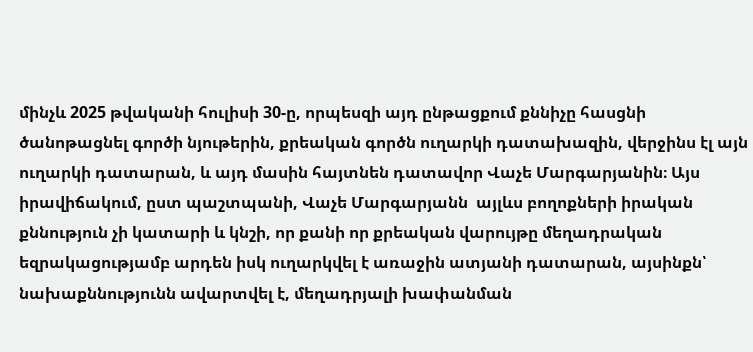մինչև 2025 թվականի հուլիսի 30-ը, որպեսզի այդ ընթացքում քննիչը հասցնի ծանոթացնել գործի նյութերին, քրեական գործն ուղարկի դատախազին, վերջինս էլ այն ուղարկի դատարան, և այդ մասին հայտնեն դատավոր Վաչե Մարգարյանին։ Այս իրավիճակում, ըստ պաշտպանի, Վաչե Մարգարյանն  այլևս բողոքների իրական քննություն չի կատարի և կնշի, որ քանի որ քրեական վարույթը մեղադրական եզրակացությամբ արդեն իսկ ուղարկվել է առաջին ատյանի դատարան, այսինքն՝ նախաքննությունն ավարտվել է, մեղադրյալի խափանման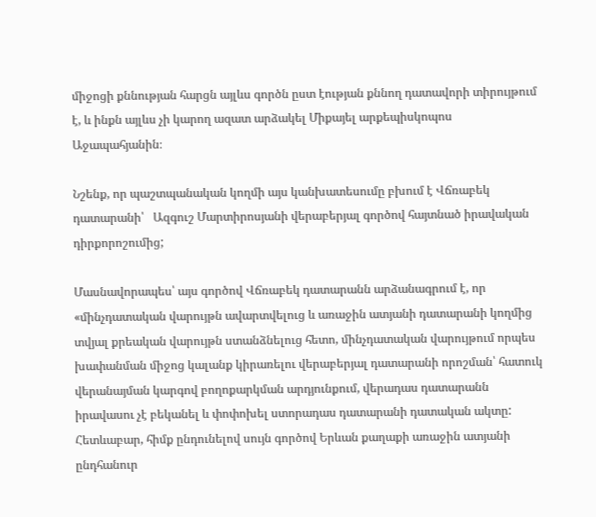միջոցի քննության հարցն այլևս գործն ըստ էության քննող դատավորի տիրույթում է, և ինքն այլևս չի կարող ազատ արձակել Միքայել արքեպիսկոպոս Աջապահյանին։

Նշենք, որ պաշտպանական կողմի այս կանխատեսումը բխում է Վճռաբեկ դատարանի՝   Ազգուշ Մարտիրոսյանի վերաբերյալ գործով հայտնած իրավական դիրքորոշումից;

Մասնավորապես՝ այս գործով Վճռաբեկ դատարանն արձանագրում է, որ «մինչդատական վարույթն ավարտվելուց և առաջին ատյանի դատարանի կողմից տվյալ քրեական վարույթն ստանձնելուց հետո, մինչդատական վարույթում որպես խափանման միջոց կալանք կիրառելու վերաբերյալ դատարանի որոշման՝ հատուկ վերանայման կարգով բողոքարկման արդյունքում, վերադաս դատարանն իրավասու չէ բեկանել և փոփոխել ստորադաս դատարանի դատական ակտը: Հետևաբար, հիմք ընդունելով սույն գործով Երևան քաղաքի առաջին ատյանի ընդհանուր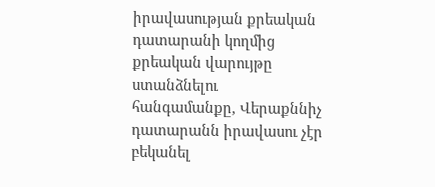իրավասության քրեական դատարանի կողմից քրեական վարույթը ստանձնելու հանգամանքը, Վերաքննիչ դատարանն իրավասու չէր բեկանել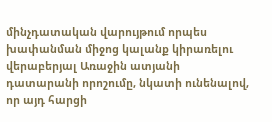մինչդատական վարույթում որպես խափանման միջոց կալանք կիրառելու վերաբերյալ Առաջին ատյանի դատարանի որոշումը, նկատի ունենալով, որ այդ հարցի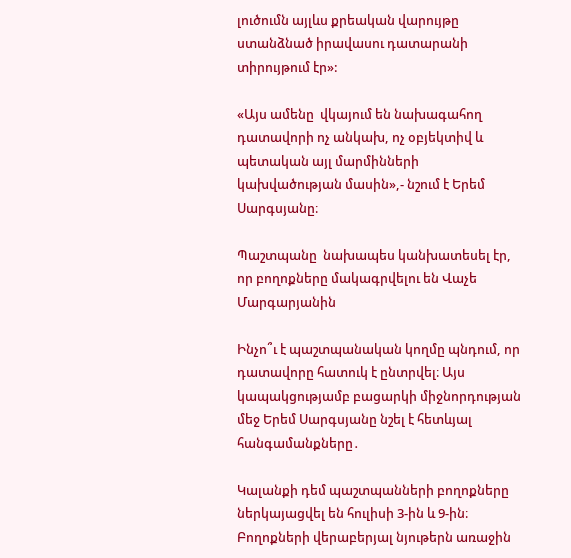լուծումն այլևս քրեական վարույթը ստանձնած իրավասու դատարանի տիրույթում էր»:

«Այս ամենը  վկայում են նախագահող դատավորի ոչ անկախ, ոչ օբյեկտիվ և պետական այլ մարմինների կախվածության մասին»,- նշում է Երեմ Սարգսյանը։

Պաշտպանը  նախապես կանխատեսել էր, որ բողոքները մակագրվելու են Վաչե Մարգարյանին

Ինչո՞ւ է պաշտպանական կողմը պնդում, որ դատավորը հատուկ է ընտրվել։ Այս կապակցությամբ բացարկի միջնորդության մեջ Երեմ Սարգսյանը նշել է հետևյալ հանգամանքները․

Կալանքի դեմ պաշտպանների բողոքները ներկայացվել են հուլիսի 3-ին և 9-ին։ Բողոքների վերաբերյալ նյութերն առաջին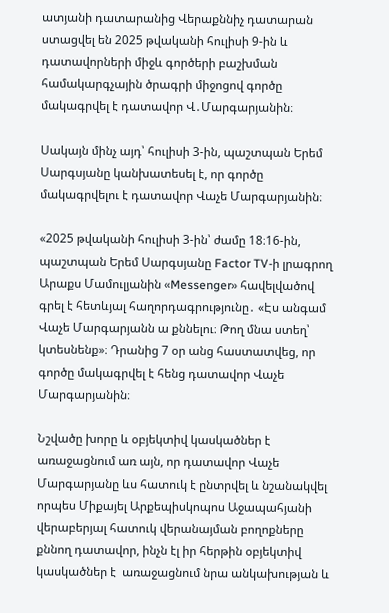ատյանի դատարանից Վերաքննիչ դատարան ստացվել են 2025 թվականի հուլիսի 9-ին և դատավորների միջև գործերի բաշխման համակարգչային ծրագրի միջոցով գործը մակագրվել է դատավոր Վ․Մարգարյանին։

Սակայն մինչ այդ՝ հուլիսի 3-ին, պաշտպան Երեմ Սարգսյանը կանխատեսել է, որ գործը մակագրվելու է դատավոր Վաչե Մարգարյանին։

«2025 թվականի հուլիսի 3-ին՝ ժամը 18։16-ին, պաշտպան Երեմ Սարգսյանը Factor TV-ի լրագրող Արաքս Մամուլյանին «Messenger» հավելվածով գրել է հետևյալ հաղորդագրությունը․ «Էս անգամ Վաչե Մարգարյանն ա քննելու։ Թող մնա ստեղ՝ կտեսնենք»։ Դրանից 7 օր անց հաստատվեց, որ գործը մակագրվել է հենց դատավոր Վաչե Մարգարյանին։

Նշվածը խորը և օբյեկտիվ կասկածներ է առաջացնում առ այն, որ դատավոր Վաչե Մարգարյանը ևս հատուկ է ընտրվել և նշանակվել որպես Միքայել Արքեպիսկոպոս Աջապահյանի վերաբերյալ հատուկ վերանայման բողոքները քննող դատավոր, ինչն էլ իր հերթին օբյեկտիվ կասկածներ է  առաջացնում նրա անկախության և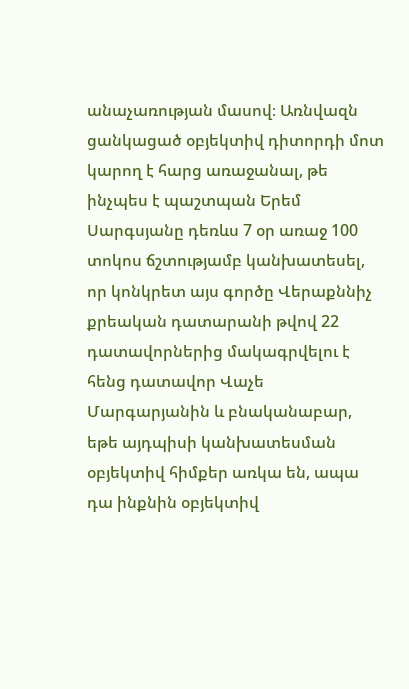անաչառության մասով։ Առնվազն ցանկացած օբյեկտիվ դիտորդի մոտ կարող է հարց առաջանալ, թե ինչպես է պաշտպան Երեմ Սարգսյանը դեռևս 7 օր առաջ 100 տոկոս ճշտությամբ կանխատեսել, որ կոնկրետ այս գործը Վերաքննիչ քրեական դատարանի թվով 22 դատավորներից մակագրվելու է հենց դատավոր Վաչե Մարգարյանին և բնականաբար, եթե այդպիսի կանխատեսման օբյեկտիվ հիմքեր առկա են, ապա դա ինքնին օբյեկտիվ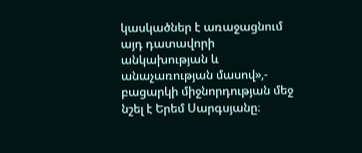կասկածներ է առաջացնում այդ դատավորի անկախության և անաչառության մասով»,- բացարկի միջնորդության մեջ նշել է Երեմ Սարգսյանը։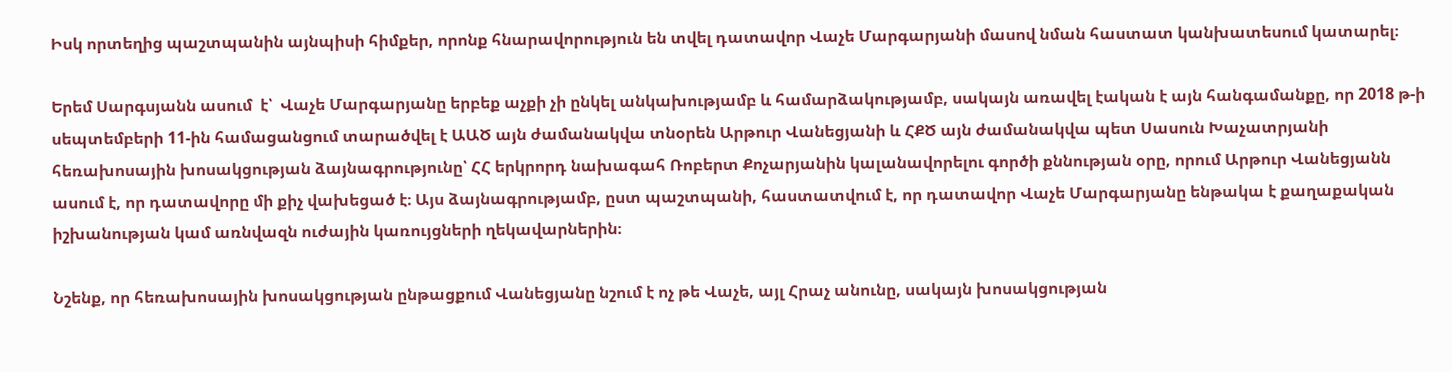Իսկ որտեղից պաշտպանին այնպիսի հիմքեր, որոնք հնարավորություն են տվել դատավոր Վաչե Մարգարյանի մասով նման հաստատ կանխատեսում կատարել։

Երեմ Սարգսյանն ասում  է՝  Վաչե Մարգարյանը երբեք աչքի չի ընկել անկախությամբ և համարձակությամբ, սակայն առավել էական է այն հանգամանքը, որ 2018 թ-ի սեպտեմբերի 11-ին համացանցում տարածվել է ԱԱԾ այն ժամանակվա տնօրեն Արթուր Վանեցյանի և ՀՔԾ այն ժամանակվա պետ Սասուն Խաչատրյանի հեռախոսային խոսակցության ձայնագրությունը՝ ՀՀ երկրորդ նախագահ Ռոբերտ Քոչարյանին կալանավորելու գործի քննության օրը, որում Արթուր Վանեցյանն ասում է, որ դատավորը մի քիչ վախեցած է։ Այս ձայնագրությամբ, ըստ պաշտպանի, հաստատվում է, որ դատավոր Վաչե Մարգարյանը ենթակա է քաղաքական իշխանության կամ առնվազն ուժային կառույցների ղեկավարներին։

Նշենք, որ հեռախոսային խոսակցության ընթացքում Վանեցյանը նշում է ոչ թե Վաչե, այլ Հրաչ անունը, սակայն խոսակցության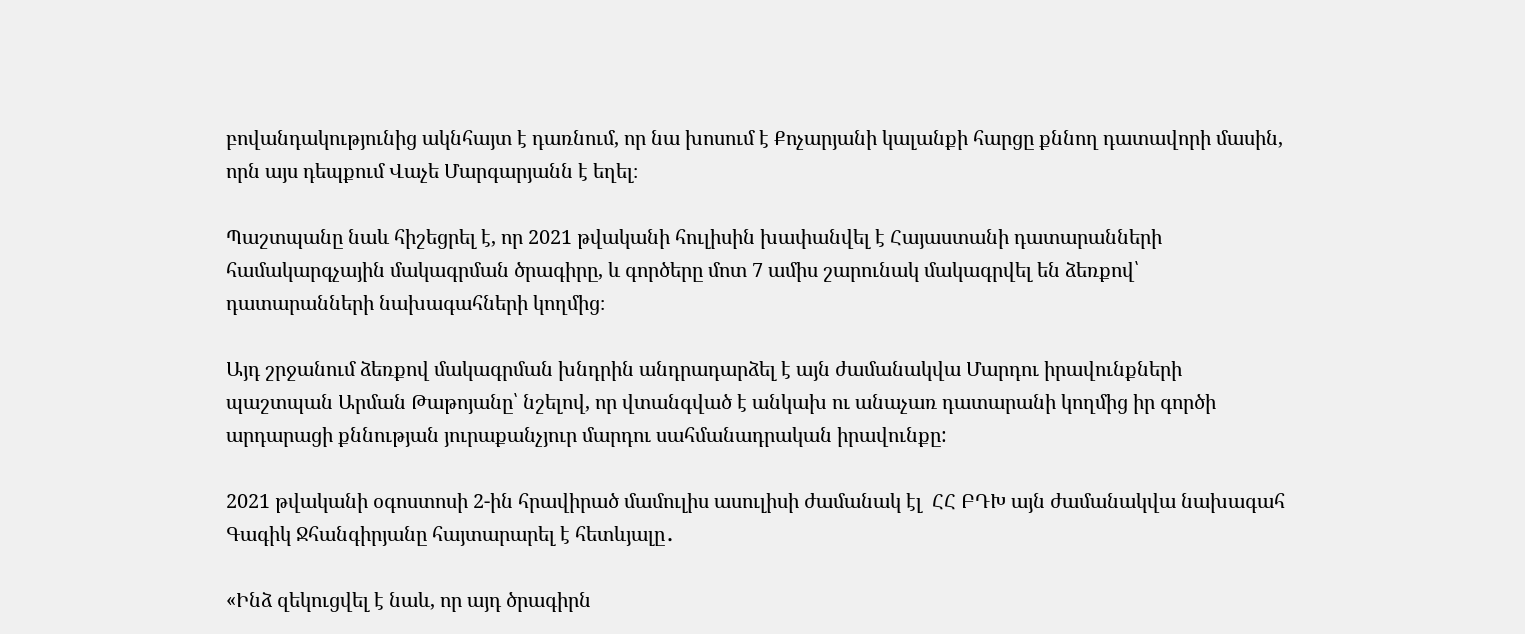բովանդակությունից ակնհայտ է դառնում, որ նա խոսում է Քոչարյանի կալանքի հարցը քննող դատավորի մասին, որն այս դեպքում Վաչե Մարգարյանն է եղել։

Պաշտպանը նաև հիշեցրել է, որ 2021 թվականի հուլիսին խափանվել է Հայաստանի դատարանների համակարգչային մակագրման ծրագիրը, և գործերը մոտ 7 ամիս շարունակ մակագրվել են ձեռքով՝ դատարանների նախագահների կողմից։

Այդ շրջանում ձեռքով մակագրման խնդրին անդրադարձել է այն ժամանակվա Մարդու իրավունքների պաշտպան Արման Թաթոյանը՝ նշելով, որ վտանգված է անկախ ու անաչառ դատարանի կողմից իր գործի արդարացի քննության յուրաքանչյուր մարդու սահմանադրական իրավունքը:

2021 թվականի օգոստոսի 2-ին հրավիրած մամուլիս ասուլիսի ժամանակ էլ  ՀՀ ԲԴԽ այն ժամանակվա նախագահ Գագիկ Ջհանգիրյանը հայտարարել է հետևյալը․

«Ինձ զեկուցվել է նաև, որ այդ ծրագիրն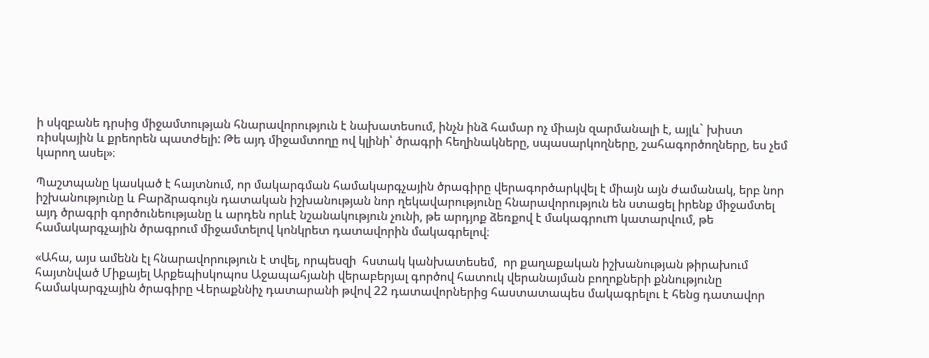ի սկզբանե դրսից միջամտության հնարավորություն է նախատեսում, ինչն ինձ համար ոչ միայն զարմանալի է, այլև` խիստ ռիսկային և քրեորեն պատժելի: Թե այդ միջամտողը ով կլինի՝ ծրագրի հեղինակները, սպասարկողները, շահագործողները, ես չեմ կարող ասել»։

Պաշտպանը կասկած է հայտնում, որ մակարգման համակարգչային ծրագիրը վերագործարկվել է միայն այն ժամանակ, երբ նոր իշխանությունը և Բարձրագույն դատական իշխանության նոր ղեկավարությունը հնարավորություն են ստացել իրենք միջամտել այդ ծրագրի գործունեությանը և արդեն որևէ նշանակություն չունի, թե արդյոք ձեռքով է մակագրուm կատարվում, թե համակարգչային ծրագրում միջամտելով կոնկրետ դատավորին մակագրելով։

«Ահա, այս ամենն էլ հնարավորություն է տվել, որպեսզի  հստակ կանխատեսեմ,  որ քաղաքական իշխանության թիրախում հայտնված Միքայել Արքեպիսկոպոս Աջապահյանի վերաբերյալ գործով հատուկ վերանայման բողոքների քննությունը համակարգչային ծրագիրը Վերաքննիչ դատարանի թվով 22 դատավորներից հաստատապես մակագրելու է հենց դատավոր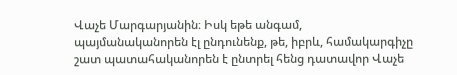Վաչե Մարգարյանին։ Իսկ եթե անգամ, պայմանականորեն էլ ընդունենք, թե, իբրև, համակարգիչը շատ պատահականորեն է ընտրել հենց դատավոր Վաչե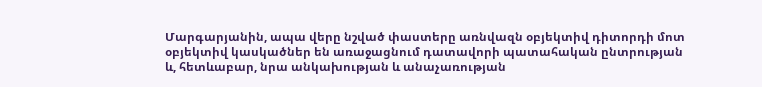Մարգարյանին, ապա վերը նշված փաստերը առնվազն օբյեկտիվ դիտորդի մոտ օբյեկտիվ կասկածներ են առաջացնում դատավորի պատահական ընտրության և, հետևաբար, նրա անկախության և անաչառության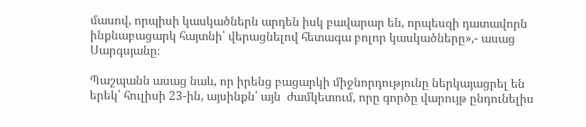մասով, որպիսի կասկածներն արդեն իսկ բավարար են, որպեսզի դատավորն ինքնաբացարկ հայտնի՝ վերացնելով հետագա բոլոր կասկածները»,- ասաց Սարգսյանը։

Պաշպանն ասաց նաև, որ իրենց բացարկի միջնորդությունը ներկայացրել են երեկ՝ հուլիսի 23-ին, այսինքն՝ այն  ժամկետում, որը գործը վարույթ ընդունելիս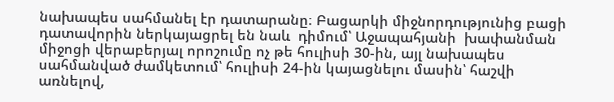նախապես սահմանել էր դատարանը։ Բացարկի միջնորդությունից բացի  դատավորին ներկայացրել են նաև  դիմում՝ Աջապահյանի  խափանման միջոցի վերաբերյալ որոշումը ոչ թե հուլիսի 30-ին, այլ նախապես սահմանված ժամկետում՝ հուլիսի 24-ին կայացնելու մասին՝ հաշվի առնելով,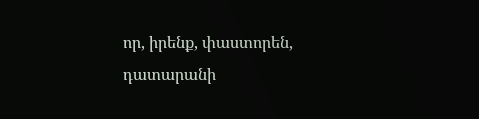որ, իրենք, փաստորեն, դատարանի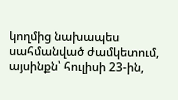կողմից նախապես սահմանված ժամկետում, այսինքն՝ հուլիսի 23-ին,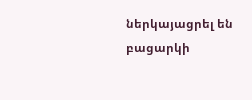ներկայացրել են բացարկի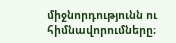միջնորդությունն ու հիմնավորումները։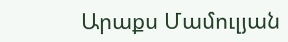Արաքս Մամուլյան